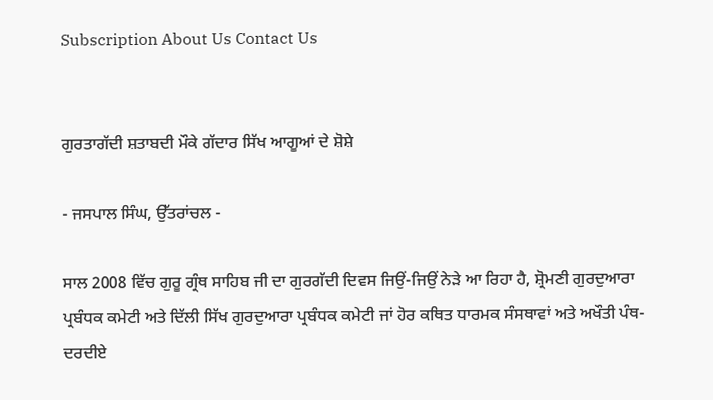Subscription About Us Contact Us


ਗੁਰਤਾਗੱਦੀ ਸ਼ਤਾਬਦੀ ਮੌਕੇ ਗੱਦਾਰ ਸਿੱਖ ਆਗੂਆਂ ਦੇ ਸ਼ੋਸ਼ੇ

- ਜਸਪਾਲ ਸਿੰਘ, ਉੱਤਰਾਂਚਲ -

ਸਾਲ 2008 ਵਿੱਚ ਗੁਰੂ ਗ੍ਰੰਥ ਸਾਹਿਬ ਜੀ ਦਾ ਗੁਰਗੱਦੀ ਦਿਵਸ ਜਿਉਂ-ਜਿਉਂ ਨੇੜੇ ਆ ਰਿਹਾ ਹੈ, ਸ਼੍ਰੋਮਣੀ ਗੁਰਦੁਆਰਾ ਪ੍ਰਬੰਧਕ ਕਮੇਟੀ ਅਤੇ ਦਿੱਲੀ ਸਿੱਖ ਗੁਰਦੁਆਰਾ ਪ੍ਰਬੰਧਕ ਕਮੇਟੀ ਜਾਂ ਹੋਰ ਕਥਿਤ ਧਾਰਮਕ ਸੰਸਥਾਵਾਂ ਅਤੇ ਅਖੌਤੀ ਪੰਥ-ਦਰਦੀਏ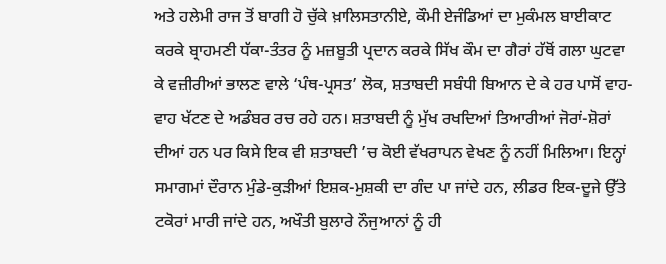ਅਤੇ ਹਲੇਮੀ ਰਾਜ ਤੋਂ ਬਾਗੀ ਹੋ ਚੁੱਕੇ ਖ਼ਾਲਿਸਤਾਨੀਏ, ਕੌਮੀ ਏਜੰਡਿਆਂ ਦਾ ਮੁਕੰਮਲ ਬਾਈਕਾਟ ਕਰਕੇ ਬ੍ਰਾਹਮਣੀ ਧੱਕਾ-ਤੰਤਰ ਨੂੰ ਮਜ਼ਬੂਤੀ ਪ੍ਰਦਾਨ ਕਰਕੇ ਸਿੱਖ ਕੌਮ ਦਾ ਗੈਰਾਂ ਹੱਥੋਂ ਗਲਾ ਘੁਟਵਾ ਕੇ ਵਜ਼ੀਰੀਆਂ ਭਾਲਣ ਵਾਲੇ ‘ਪੰਥ-ਪ੍ਰਸਤ’ ਲੋਕ, ਸ਼ਤਾਬਦੀ ਸਬੰਧੀ ਬਿਆਨ ਦੇ ਕੇ ਹਰ ਪਾਸੋਂ ਵਾਹ-ਵਾਹ ਖੱਟਣ ਦੇ ਅਡੰਬਰ ਰਚ ਰਹੇ ਹਨ। ਸ਼ਤਾਬਦੀ ਨੂੰ ਮੁੱਖ ਰਖਦਿਆਂ ਤਿਆਰੀਆਂ ਜੋਰਾਂ-ਸ਼ੋਰਾਂ ਦੀਆਂ ਹਨ ਪਰ ਕਿਸੇ ਇਕ ਵੀ ਸ਼ਤਾਬਦੀ ’ਚ ਕੋਈ ਵੱਖਰਾਪਨ ਵੇਖਣ ਨੂੰ ਨਹੀਂ ਮਿਲਿਆ। ਇਨ੍ਹਾਂ ਸਮਾਗਮਾਂ ਦੌਰਾਨ ਮੁੰਡੇ-ਕੁੜੀਆਂ ਇਸ਼ਕ-ਮੁਸ਼ਕੀ ਦਾ ਗੰਦ ਪਾ ਜਾਂਦੇ ਹਨ, ਲੀਡਰ ਇਕ-ਦੂਜੇ ਉੱਤੇ ਟਕੋਰਾਂ ਮਾਰੀ ਜਾਂਦੇ ਹਨ, ਅਖੌਤੀ ਬੁਲਾਰੇ ਨੌਜੁਆਨਾਂ ਨੂੰ ਹੀ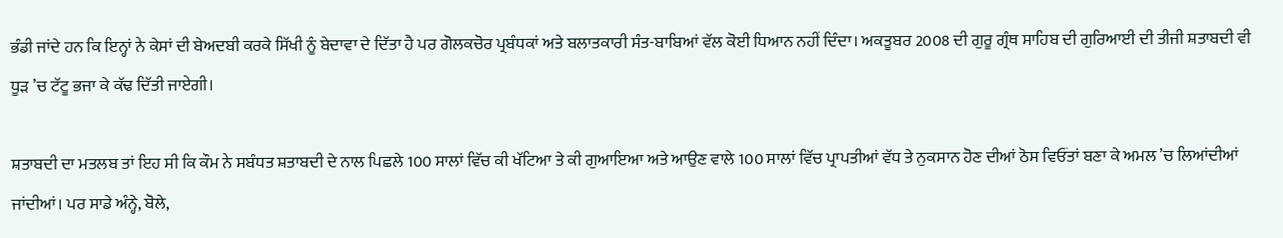ਭੰਡੀ ਜਾਂਦੇ ਹਨ ਕਿ ਇਨ੍ਹਾਂ ਨੇ ਕੇਸਾਂ ਦੀ ਬੇਅਦਬੀ ਕਰਕੇ ਸਿੱਖੀ ਨੂੰ ਬੇਦਾਵਾ ਦੇ ਦਿੱਤਾ ਹੈ ਪਰ ਗੋਲਕਚੋਰ ਪ੍ਰਬੰਧਕਾਂ ਅਤੇ ਬਲਾਤਕਾਰੀ ਸੰਤ-ਬਾਬਿਆਂ ਵੱਲ ਕੋਈ ਧਿਆਨ ਨਹੀਂ ਦਿੰਦਾ। ਅਕਤੂਬਰ 2008 ਦੀ ਗੁਰੂ ਗ੍ਰੰਥ ਸਾਹਿਬ ਦੀ ਗੁਰਿਆਈ ਦੀ ਤੀਜੀ ਸ਼ਤਾਬਦੀ ਵੀ ਧੂੜ ’ਚ ਟੱਟੂ ਭਜਾ ਕੇ ਕੱਢ ਦਿੱਤੀ ਜਾਏਗੀ।

ਸ਼ਤਾਬਦੀ ਦਾ ਮਤਲਬ ਤਾਂ ਇਹ ਸੀ ਕਿ ਕੌਮ ਨੇ ਸਬੰਧਤ ਸ਼ਤਾਬਦੀ ਦੇ ਨਾਲ ਪਿਛਲੇ 100 ਸਾਲਾਂ ਵਿੱਚ ਕੀ ਖੱਟਿਆ ਤੇ ਕੀ ਗੁਆਇਆ ਅਤੇ ਆਉਣ ਵਾਲੇ 100 ਸਾਲਾਂ ਵਿੱਚ ਪ੍ਰਾਪਤੀਆਂ ਵੱਧ ਤੇ ਨੁਕਸਾਨ ਹੋਣ ਦੀਆਂ ਠੋਸ ਵਿਓਂਤਾਂ ਬਣਾ ਕੇ ਅਮਲ ’ਚ ਲਿਆਂਦੀਆਂ ਜਾਂਦੀਆਂ। ਪਰ ਸਾਡੇ ਅੰਨ੍ਹੇ, ਬੋਲੇ,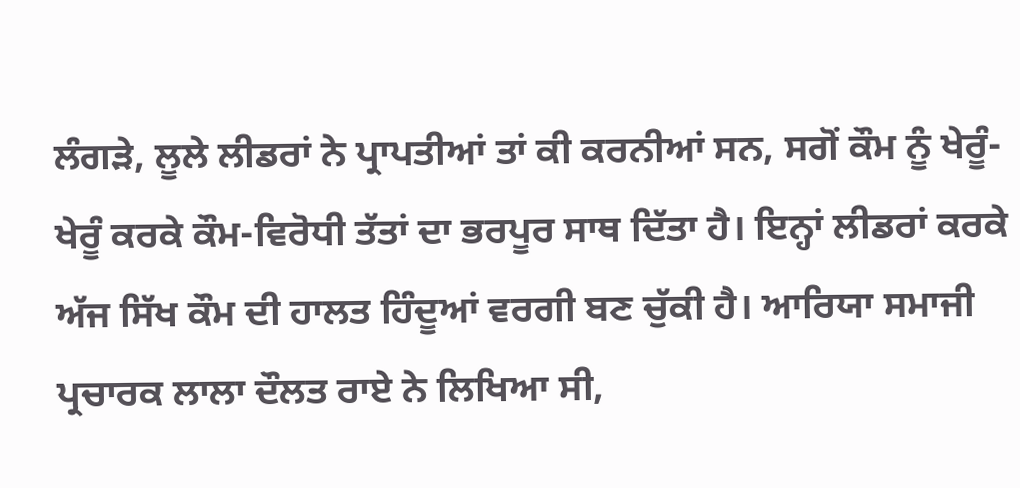ਲੰਗੜੇ, ਲੂਲੇ ਲੀਡਰਾਂ ਨੇ ਪ੍ਰਾਪਤੀਆਂ ਤਾਂ ਕੀ ਕਰਨੀਆਂ ਸਨ, ਸਗੋਂ ਕੌਮ ਨੂੰ ਖੇਰੂੰ-ਖੇਰੂੰ ਕਰਕੇ ਕੌਮ-ਵਿਰੋਧੀ ਤੱਤਾਂ ਦਾ ਭਰਪੂਰ ਸਾਥ ਦਿੱਤਾ ਹੈ। ਇਨ੍ਹਾਂ ਲੀਡਰਾਂ ਕਰਕੇ ਅੱਜ ਸਿੱਖ ਕੌਮ ਦੀ ਹਾਲਤ ਹਿੰਦੂਆਂ ਵਰਗੀ ਬਣ ਚੁੱਕੀ ਹੈ। ਆਰਿਯਾ ਸਮਾਜੀ ਪ੍ਰਚਾਰਕ ਲਾਲਾ ਦੌਲਤ ਰਾਏ ਨੇ ਲਿਖਿਆ ਸੀ,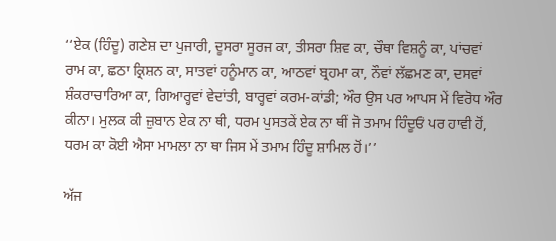‘‘ਏਕ (ਹਿੰਦੂ) ਗਣੇਸ਼ ਦਾ ਪੁਜਾਰੀ, ਦੂਸਰਾ ਸੂਰਜ ਕਾ, ਤੀਸਰਾ ਸ਼ਿਵ ਕਾ, ਚੌਥਾ ਵਿਸ਼ਨੂੰ ਕਾ, ਪਾਂਚਵਾਂ ਰਾਮ ਕਾ, ਛਠਾ ਕ੍ਰਿਸ਼ਨ ਕਾ, ਸਾਤਵਾਂ ਹਨੂੰਮਾਨ ਕਾ, ਆਠਵਾਂ ਬ੍ਰਹਮਾ ਕਾ, ਨੌਵਾਂ ਲੱਛਮਣ ਕਾ, ਦਸਵਾਂ ਸ਼ੰਕਰਾਚਾਰਿਆ ਕਾ, ਗਿਆਰ੍ਹਵਾਂ ਵੇਦਾਂਤੀ, ਬਾਰ੍ਹਵਾਂ ਕਰਮ-ਕਾਂਡੀ; ਔਰ ਉਸ ਪਰ ਆਪਸ ਮੇਂ ਵਿਰੋਧ ਔਰ ਕੀਨਾ। ਮੁਲਕ ਕੀ ਜ਼ੁਬਾਨ ਏਕ ਨਾ ਥੀ, ਧਰਮ ਪੁਸਤਕੇਂ ਏਕ ਨਾ ਥੀਂ ਜੋ ਤਮਾਮ ਹਿੰਦੂਓਂ ਪਰ ਹਾਵੀ ਹੋਂ, ਧਰਮ ਕਾ ਕੋਈ ਐਸਾ ਮਾਮਲਾ ਨਾ ਥਾ ਜਿਸ ਮੇਂ ਤਮਾਮ ਹਿੰਦੂ ਸ਼ਾਮਿਲ ਹੋਂ।’’

ਅੱਜ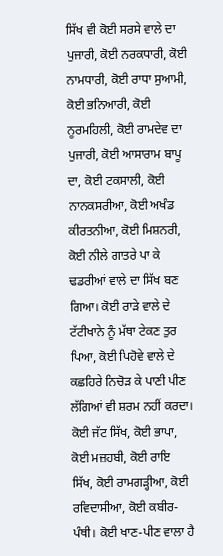ਸਿੱਖ ਵੀ ਕੋਈ ਸਰਸੇ ਵਾਲੇ ਦਾ ਪੁਜਾਰੀ, ਕੋਈ ਨਰਕਧਾਰੀ, ਕੋਈ ਨਾਮਧਾਰੀ, ਕੋਈ ਰਾਧਾ ਸੁਆਮੀ, ਕੋਈ ਭਨਿਆਰੀ, ਕੋਈ ਨੂਰਮਹਿਲੀ, ਕੋਈ ਰਾਮਦੇਵ ਦਾ ਪੁਜਾਰੀ, ਕੋਈ ਆਸਾਰਾਮ ਬਾਪੂ ਦਾ, ਕੋਈ ਟਕਸਾਲੀ, ਕੋਈ ਨਾਨਕਸਰੀਆ, ਕੋਈ ਅਖੰਡ ਕੀਰਤਨੀਆ, ਕੋਈ ਮਿਸ਼ਨਰੀ, ਕੋਈ ਨੀਲੇ ਗਾਤਰੇ ਪਾ ਕੇ ਢਡਰੀਆਂ ਵਾਲੇ ਦਾ ਸਿੱਖ ਬਣ ਗਿਆ। ਕੋਈ ਰਾੜੇ ਵਾਲੇ ਦੇ ਟੱਟੀਖਾਨੇ ਨੂੰ ਮੱਥਾ ਟੇਕਣ ਤੁਰ ਪਿਆ, ਕੋਈ ਪਿਹੋਵੇ ਵਾਲੇ ਦੇ ਕਛਹਿਰੇ ਨਿਚੋੜ ਕੇ ਪਾਣੀ ਪੀਣ ਲੱਗਿਆਂ ਵੀ ਸ਼ਰਮ ਨਹੀਂ ਕਰਦਾ। ਕੋਈ ਜੱਟ ਸਿੱਖ, ਕੋਈ ਭਾਪਾ, ਕੋਈ ਮਜ਼ਹਬੀ, ਕੋਈ ਰਾਇ ਸਿੱਖ, ਕੋਈ ਰਾਮਗੜ੍ਹੀਆ, ਕੋਈ ਰਵਿਦਾਸੀਆ, ਕੋਈ ਕਬੀਰ-ਪੰਥੀ। ਕੋਈ ਖਾਣ-ਪੀਣ ਵਾਲਾ ਹੈ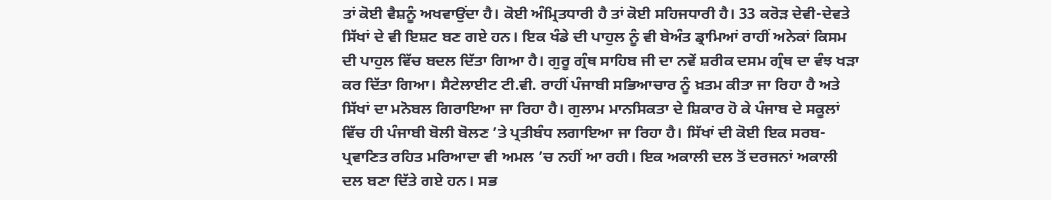ਤਾਂ ਕੋਈ ਵੈਸ਼ਨੂੰ ਅਖਵਾਉਂਦਾ ਹੈ। ਕੋਈ ਅੰਮ੍ਰਿਤਧਾਰੀ ਹੈ ਤਾਂ ਕੋਈ ਸਹਿਜਧਾਰੀ ਹੈ। 33 ਕਰੋੜ ਦੇਵੀ-ਦੇਵਤੇ ਸਿੱਖਾਂ ਦੇ ਵੀ ਇਸ਼ਟ ਬਣ ਗਏ ਹਨ। ਇਕ ਖੰਡੇ ਦੀ ਪਾਹੁਲ ਨੂੰ ਵੀ ਬੇਅੰਤ ਡ੍ਰਾਮਿਆਂ ਰਾਹੀਂ ਅਨੇਕਾਂ ਕਿਸਮ ਦੀ ਪਾਹੁਲ ਵਿੱਚ ਬਦਲ ਦਿੱਤਾ ਗਿਆ ਹੈ। ਗੁਰੂ ਗ੍ਰੰਥ ਸਾਹਿਬ ਜੀ ਦਾ ਨਵੇਂ ਸ਼ਰੀਕ ਦਸਮ ਗ੍ਰੰਥ ਦਾ ਵੰਝ ਖੜਾ ਕਰ ਦਿੱਤਾ ਗਿਆ। ਸੈਟੇਲਾਈਟ ਟੀ.ਵੀ. ਰਾਹੀਂ ਪੰਜਾਬੀ ਸਭਿਆਚਾਰ ਨੂੰ ਖ਼ਤਮ ਕੀਤਾ ਜਾ ਰਿਹਾ ਹੈ ਅਤੇ ਸਿੱਖਾਂ ਦਾ ਮਨੋਬਲ ਗਿਰਾਇਆ ਜਾ ਰਿਹਾ ਹੈ। ਗੁਲਾਮ ਮਾਨਸਿਕਤਾ ਦੇ ਸ਼ਿਕਾਰ ਹੋ ਕੇ ਪੰਜਾਬ ਦੇ ਸਕੂਲਾਂ ਵਿੱਚ ਹੀ ਪੰਜਾਬੀ ਬੋਲੀ ਬੋਲਣ ’ਤੇ ਪ੍ਰਤੀਬੰਧ ਲਗਾਇਆ ਜਾ ਰਿਹਾ ਹੈ। ਸਿੱਖਾਂ ਦੀ ਕੋਈ ਇਕ ਸਰਬ-ਪ੍ਰਵਾਣਿਤ ਰਹਿਤ ਮਰਿਆਦਾ ਵੀ ਅਮਲ ’ਚ ਨਹੀਂ ਆ ਰਹੀ। ਇਕ ਅਕਾਲੀ ਦਲ ਤੋਂ ਦਰਜਨਾਂ ਅਕਾਲੀ ਦਲ ਬਣਾ ਦਿੱਤੇ ਗਏ ਹਨ। ਸਭ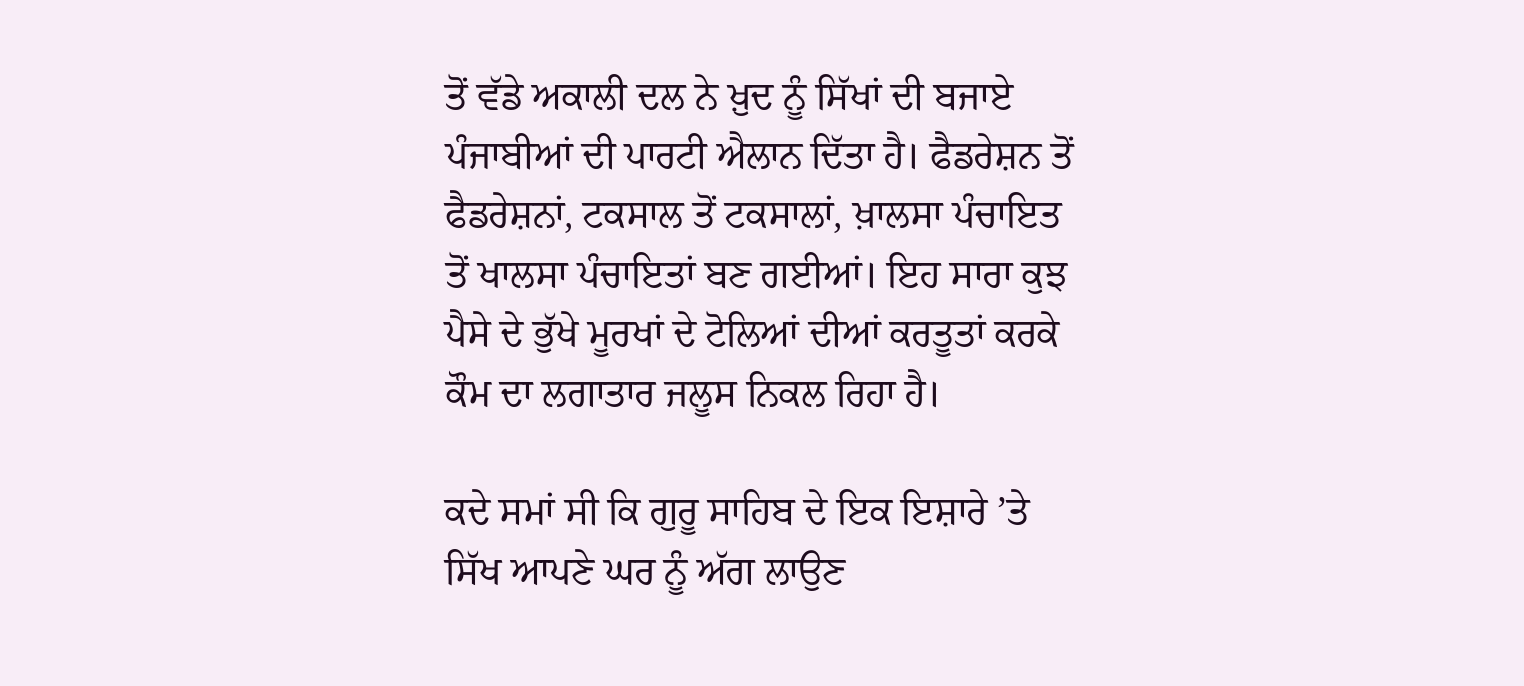ਤੋਂ ਵੱਡੇ ਅਕਾਲੀ ਦਲ ਨੇ ਖ਼ੁਦ ਨੂੰ ਸਿੱਖਾਂ ਦੀ ਬਜਾਏ ਪੰਜਾਬੀਆਂ ਦੀ ਪਾਰਟੀ ਐਲਾਨ ਦਿੱਤਾ ਹੈ। ਫੈਡਰੇਸ਼ਨ ਤੋਂ ਫੈਡਰੇਸ਼ਨਾਂ, ਟਕਸਾਲ ਤੋਂ ਟਕਸਾਲਾਂ, ਖ਼ਾਲਸਾ ਪੰਚਾਇਤ ਤੋਂ ਖਾਲਸਾ ਪੰਚਾਇਤਾਂ ਬਣ ਗਈਆਂ। ਇਹ ਸਾਰਾ ਕੁਝ ਪੈਸੇ ਦੇ ਭੁੱਖੇ ਮੂਰਖਾਂ ਦੇ ਟੋਲਿਆਂ ਦੀਆਂ ਕਰਤੂਤਾਂ ਕਰਕੇ ਕੌਮ ਦਾ ਲਗਾਤਾਰ ਜਲੂਸ ਨਿਕਲ ਰਿਹਾ ਹੈ।

ਕਦੇ ਸਮਾਂ ਸੀ ਕਿ ਗੁਰੂ ਸਾਹਿਬ ਦੇ ਇਕ ਇਸ਼ਾਰੇ ’ਤੇ ਸਿੱਖ ਆਪਣੇ ਘਰ ਨੂੰ ਅੱਗ ਲਾਉਣ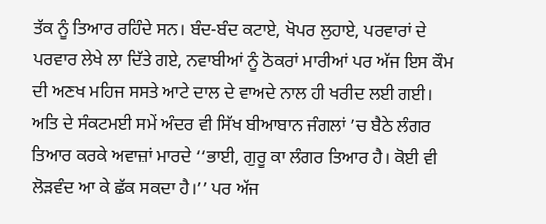ਤੱਕ ਨੂੰ ਤਿਆਰ ਰਹਿੰਦੇ ਸਨ। ਬੰਦ-ਬੰਦ ਕਟਾਏ, ਖੋਪਰ ਲੁਹਾਏ, ਪਰਵਾਰਾਂ ਦੇ ਪਰਵਾਰ ਲੇਖੇ ਲਾ ਦਿੱਤੇ ਗਏ, ਨਵਾਬੀਆਂ ਨੂੰ ਠੋਕਰਾਂ ਮਾਰੀਆਂ ਪਰ ਅੱਜ ਇਸ ਕੌਮ ਦੀ ਅਣਖ ਮਹਿਜ ਸਸਤੇ ਆਟੇ ਦਾਲ ਦੇ ਵਾਅਦੇ ਨਾਲ ਹੀ ਖਰੀਦ ਲਈ ਗਈ। ਅਤਿ ਦੇ ਸੰਕਟਮਈ ਸਮੇਂ ਅੰਦਰ ਵੀ ਸਿੱਖ ਬੀਆਬਾਨ ਜੰਗਲਾਂ ’ਚ ਬੈਠੇ ਲੰਗਰ ਤਿਆਰ ਕਰਕੇ ਅਵਾਜ਼ਾਂ ਮਾਰਦੇ ‘‘ਭਾਈ, ਗੁਰੂ ਕਾ ਲੰਗਰ ਤਿਆਰ ਹੈ। ਕੋਈ ਵੀ ਲੋੜਵੰਦ ਆ ਕੇ ਛੱਕ ਸਕਦਾ ਹੈ।’’ ਪਰ ਅੱਜ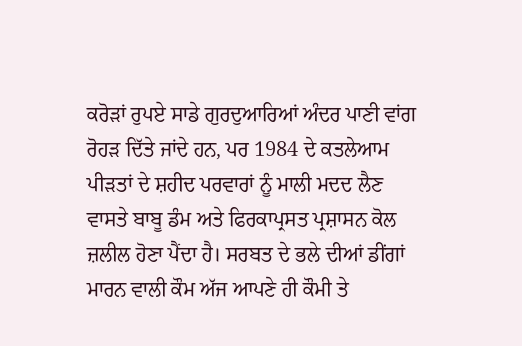ਕਰੋੜਾਂ ਰੁਪਏ ਸਾਡੇ ਗੁਰਦੁਆਰਿਆਂ ਅੰਦਰ ਪਾਣੀ ਵਾਂਗ ਰੋਹੜ ਦਿੱਤੇ ਜਾਂਦੇ ਹਨ, ਪਰ 1984 ਦੇ ਕਤਲੇਆਮ ਪੀੜਤਾਂ ਦੇ ਸ਼ਹੀਦ ਪਰਵਾਰਾਂ ਨੂੰ ਮਾਲੀ ਮਦਦ ਲੈਣ ਵਾਸਤੇ ਬਾਬੂ ਡੰਮ ਅਤੇ ਫਿਰਕਾਪ੍ਰਸਤ ਪ੍ਰਸ਼ਾਸਨ ਕੋਲ ਜ਼ਲੀਲ ਹੋਣਾ ਪੈਂਦਾ ਹੈ। ਸਰਬਤ ਦੇ ਭਲੇ ਦੀਆਂ ਡੀਂਗਾਂ ਮਾਰਨ ਵਾਲੀ ਕੌਮ ਅੱਜ ਆਪਣੇ ਹੀ ਕੌਮੀ ਤੇ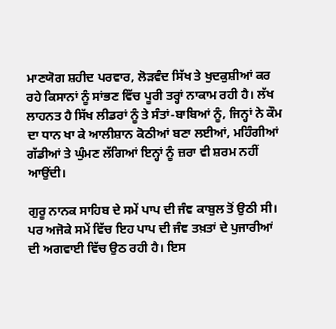ਮਾਣਯੋਗ ਸ਼ਹੀਦ ਪਰਵਾਰ, ਲੋੜਵੰਦ ਸਿੱਖ ਤੇ ਖੁਦਕੁਸ਼ੀਆਂ ਕਰ ਰਹੇ ਕਿਸਾਨਾਂ ਨੂੰ ਸਾਂਭਣ ਵਿੱਚ ਪੂਰੀ ਤਰ੍ਹਾਂ ਨਾਕਾਮ ਰਹੀ ਹੈ। ਲੱਖ ਲਾਹਨਤ ਹੈ ਸਿੱਖ ਲੀਡਰਾਂ ਨੂੰ ਤੇ ਸੰਤਾਂ-ਬਾਬਿਆਂ ਨੂੰ, ਜਿਨ੍ਹਾਂ ਨੇ ਕੌਮ ਦਾ ਧਾਨ ਖਾ ਕੇ ਆਲੀਸ਼ਾਨ ਕੋਠੀਆਂ ਬਣਾ ਲਈਆਂ, ਮਹਿੰਗੀਆਂ ਗੱਡੀਆਂ ਤੇ ਘੁੰਮਣ ਲੱਗਿਆਂ ਇਨ੍ਹਾਂ ਨੂੰ ਜ਼ਰਾ ਵੀ ਸ਼ਰਮ ਨਹੀਂ ਆਉਂਦੀ।

ਗੁਰੂ ਨਾਨਕ ਸਾਹਿਬ ਦੇ ਸਮੇਂ ਪਾਪ ਦੀ ਜੰਞ ਕਾਬੁਲ ਤੋਂ ਉਠੀ ਸੀ। ਪਰ ਅਜੋਕੇ ਸਮੇਂ ਵਿੱਚ ਇਹ ਪਾਪ ਦੀ ਜੰਞ ਤਖ਼ਤਾਂ ਦੇ ਪੁਜਾਰੀਆਂ ਦੀ ਅਗਵਾਈ ਵਿੱਚ ਉਠ ਰਹੀ ਹੈ। ਇਸ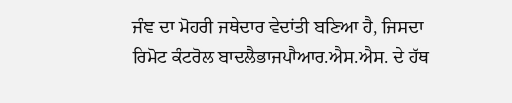ਜੰਞ ਦਾ ਮੋਹਰੀ ਜਥੇਦਾਰ ਵੇਦਾਂਤੀ ਬਣਿਆ ਹੈ, ਜਿਸਦਾ ਰਿਮੋਟ ਕੰਟਰੋਲ ਬਾਦਲੈਭਾਜਪਾੈਆਰ.ਐਸ.ਐਸ. ਦੇ ਹੱਥ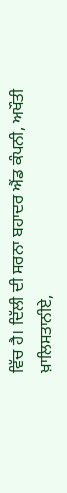ਵਿੱਚ ਹੈ। ਦਿੱਲੀ ਦੀ ਸਰਨਾ ਬਹਾਦਰ ਐਂਡ ਕੰਪਨੀ, ਅਖੌਤੀ ਖ਼ਾਲਿਸਤਾਨੀਏ,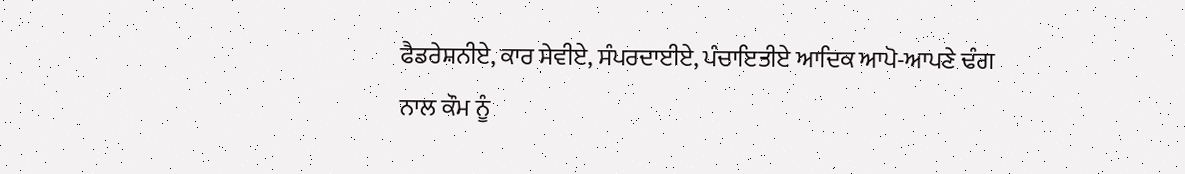ਫੈਡਰੇਸ਼ਨੀਏ, ਕਾਰ ਸੇਵੀਏ, ਸੰਪਰਦਾਈਏ, ਪੰਚਾਇਤੀਏ ਆਦਿਕ ਆਪੋ-ਆਪਣੇ ਢੰਗ ਨਾਲ ਕੌਮ ਨੂੰ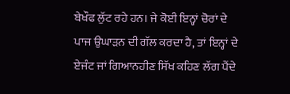ਬੇਖੌਫ ਲੁੱਟ ਰਹੇ ਹਨ। ਜੇ ਕੋਈ ਇਨ੍ਹਾਂ ਚੋਰਾਂ ਦੇ ਪਾਜ ਉਘਾੜਨ ਦੀ ਗੱਲ ਕਰਦਾ ਹੈ, ਤਾਂ ਇਨ੍ਹਾਂ ਦੇ ਏਜੰਟ ਜਾਂ ਗਿਆਨਹੀਣ ਸਿੱਖ ਕਹਿਣ ਲੱਗ ਪੈਂਦੇ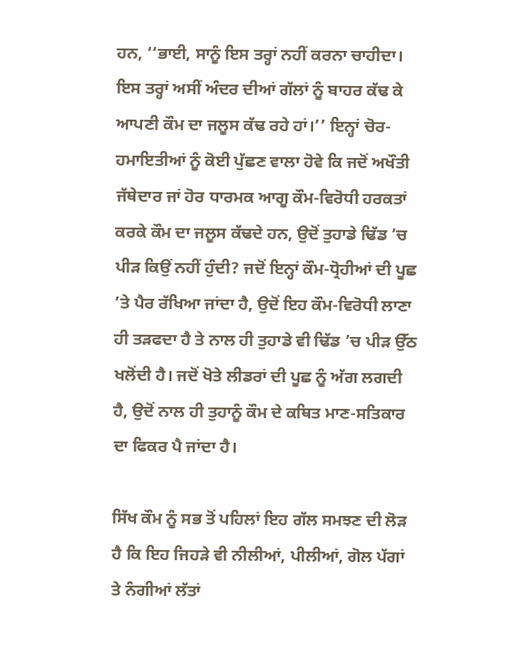ਹਨ, ‘‘ਭਾਈ, ਸਾਨੂੰ ਇਸ ਤਰ੍ਹਾਂ ਨਹੀਂ ਕਰਨਾ ਚਾਹੀਦਾ। ਇਸ ਤਰ੍ਹਾਂ ਅਸੀਂ ਅੰਦਰ ਦੀਆਂ ਗੱਲਾਂ ਨੂੰ ਬਾਹਰ ਕੱਢ ਕੇ ਆਪਣੀ ਕੌਮ ਦਾ ਜਲੂਸ ਕੱਢ ਰਹੇ ਹਾਂ।’’ ਇਨ੍ਹਾਂ ਚੋਰ-ਹਮਾਇਤੀਆਂ ਨੂੰ ਕੋਈ ਪੁੱਛਣ ਵਾਲਾ ਹੋਵੇ ਕਿ ਜਦੋਂ ਅਖੌਤੀ ਜੱਥੇਦਾਰ ਜਾਂ ਹੋਰ ਧਾਰਮਕ ਆਗੂ ਕੌਮ-ਵਿਰੋਧੀ ਹਰਕਤਾਂ ਕਰਕੇ ਕੌਮ ਦਾ ਜਲੂਸ ਕੱਢਦੇ ਹਨ, ਉਦੋਂ ਤੁਹਾਡੇ ਢਿੱਡ ’ਚ ਪੀੜ ਕਿਉਂ ਨਹੀਂ ਹੁੰਦੀ? ਜਦੋਂ ਇਨ੍ਹਾਂ ਕੌਮ-ਧ੍ਰੋਹੀਆਂ ਦੀ ਪੂਛ ’ਤੇ ਪੈਰ ਰੱਖਿਆ ਜਾਂਦਾ ਹੈ, ਉਦੋਂ ਇਹ ਕੌਮ-ਵਿਰੋਧੀ ਲਾਣਾ ਹੀ ਤੜਫਦਾ ਹੈ ਤੇ ਨਾਲ ਹੀ ਤੁਹਾਡੇ ਵੀ ਢਿੱਡ ’ਚ ਪੀੜ ਉੱਠ ਖਲੋਂਦੀ ਹੈ। ਜਦੋਂ ਖੋਤੇ ਲੀਡਰਾਂ ਦੀ ਪੂਛ ਨੂੰ ਅੱਗ ਲਗਦੀ ਹੈ, ਉਦੋਂ ਨਾਲ ਹੀ ਤੁਹਾਨੂੰ ਕੌਮ ਦੇ ਕਥਿਤ ਮਾਣ-ਸਤਿਕਾਰ ਦਾ ਫਿਕਰ ਪੈ ਜਾਂਦਾ ਹੈ।

ਸਿੱਖ ਕੌਮ ਨੂੰ ਸਭ ਤੋਂ ਪਹਿਲਾਂ ਇਹ ਗੱਲ ਸਮਝਣ ਦੀ ਲੋੜ ਹੈ ਕਿ ਇਹ ਜਿਹੜੇ ਵੀ ਨੀਲੀਆਂ, ਪੀਲੀਆਂ, ਗੋਲ ਪੱਗਾਂ ਤੇ ਨੰਗੀਆਂ ਲੱਤਾਂ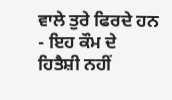ਵਾਲੇ ਤੁਰੇ ਫਿਰਦੇ ਹਨ - ਇਹ ਕੌਮ ਦੇ ਹਿਤੈਸ਼ੀ ਨਹੀਂ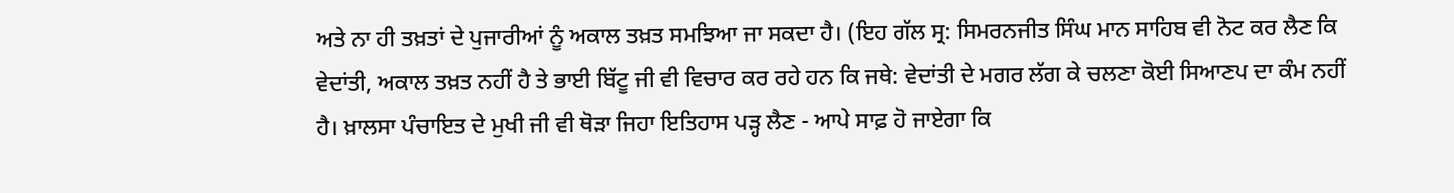ਅਤੇ ਨਾ ਹੀ ਤਖ਼ਤਾਂ ਦੇ ਪੁਜਾਰੀਆਂ ਨੂੰ ਅਕਾਲ ਤਖ਼ਤ ਸਮਝਿਆ ਜਾ ਸਕਦਾ ਹੈ। (ਇਹ ਗੱਲ ਸ੍ਰ: ਸਿਮਰਨਜੀਤ ਸਿੰਘ ਮਾਨ ਸਾਹਿਬ ਵੀ ਨੋਟ ਕਰ ਲੈਣ ਕਿ ਵੇਦਾਂਤੀ, ਅਕਾਲ ਤਖ਼ਤ ਨਹੀਂ ਹੈ ਤੇ ਭਾਈ ਬਿੱਟੂ ਜੀ ਵੀ ਵਿਚਾਰ ਕਰ ਰਹੇ ਹਨ ਕਿ ਜਥੇ: ਵੇਦਾਂਤੀ ਦੇ ਮਗਰ ਲੱਗ ਕੇ ਚਲਣਾ ਕੋਈ ਸਿਆਣਪ ਦਾ ਕੰਮ ਨਹੀਂ ਹੈ। ਖ਼ਾਲਸਾ ਪੰਚਾਇਤ ਦੇ ਮੁਖੀ ਜੀ ਵੀ ਥੋੜਾ ਜਿਹਾ ਇਤਿਹਾਸ ਪੜ੍ਹ ਲੈਣ - ਆਪੇ ਸਾਫ਼ ਹੋ ਜਾਏਗਾ ਕਿ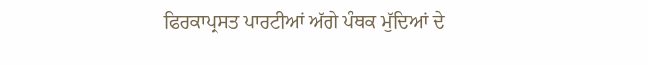ਫਿਰਕਾਪ੍ਰਸਤ ਪਾਰਟੀਆਂ ਅੱਗੇ ਪੰਥਕ ਮੁੱਦਿਆਂ ਦੇ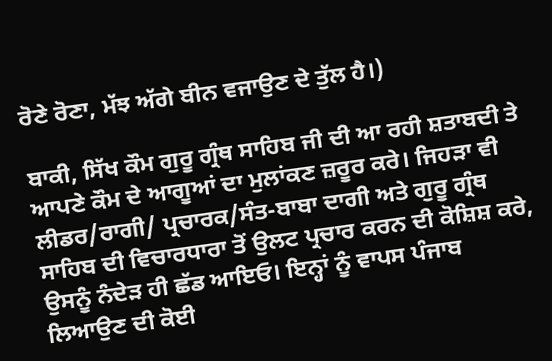ਰੋਣੇ ਰੋਣਾ, ਮੱਝ ਅੱਗੇ ਬੀਨ ਵਜਾਉਣ ਦੇ ਤੁੱਲ ਹੈ।)

ਬਾਕੀ, ਸਿੱਖ ਕੌਮ ਗੁਰੂ ਗ੍ਰੰਥ ਸਾਹਿਬ ਜੀ ਦੀ ਆ ਰਹੀ ਸ਼ਤਾਬਦੀ ਤੇ ਆਪਣੇ ਕੌਮ ਦੇ ਆਗੂਆਂ ਦਾ ਮੁਲਾਂਕਣ ਜ਼ਰੂਰ ਕਰੇ। ਜਿਹੜਾ ਵੀ ਲੀਡਰ/ਰਾਗੀ/ ਪ੍ਰਚਾਰਕ/ਸੰਤ-ਬਾਬਾ ਦਾਗੀ ਅਤੇ ਗੁਰੂ ਗ੍ਰੰਥ ਸਾਹਿਬ ਦੀ ਵਿਚਾਰਧਾਰਾ ਤੋਂ ਉਲਟ ਪ੍ਰਚਾਰ ਕਰਨ ਦੀ ਕੋਸ਼ਿਸ਼ ਕਰੇ, ਉਸਨੂੰ ਨੰਦੇੜ ਹੀ ਛੱਡ ਆਇਓ। ਇਨ੍ਹਾਂ ਨੂੰ ਵਾਪਸ ਪੰਜਾਬ ਲਿਆਉਣ ਦੀ ਕੋਈ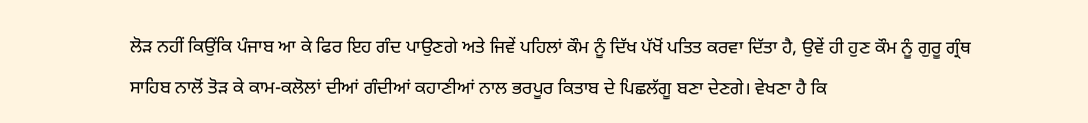ਲੋੜ ਨਹੀਂ ਕਿਉਂਕਿ ਪੰਜਾਬ ਆ ਕੇ ਫਿਰ ਇਹ ਗੰਦ ਪਾਉਣਗੇ ਅਤੇ ਜਿਵੇਂ ਪਹਿਲਾਂ ਕੌਮ ਨੂੰ ਦਿੱਖ ਪੱਖੋਂ ਪਤਿਤ ਕਰਵਾ ਦਿੱਤਾ ਹੈ, ਉਵੇਂ ਹੀ ਹੁਣ ਕੌਮ ਨੂੰ ਗੁਰੂ ਗ੍ਰੰਥ ਸਾਹਿਬ ਨਾਲੋਂ ਤੋੜ ਕੇ ਕਾਮ-ਕਲੋਲਾਂ ਦੀਆਂ ਗੰਦੀਆਂ ਕਹਾਣੀਆਂ ਨਾਲ ਭਰਪੂਰ ਕਿਤਾਬ ਦੇ ਪਿਛਲੱਗੂ ਬਣਾ ਦੇਣਗੇ। ਵੇਖਣਾ ਹੈ ਕਿ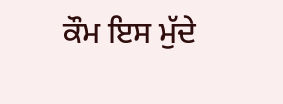ਕੌਮ ਇਸ ਮੁੱਦੇ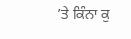’ਤੇ ਕਿੰਨਾ ਕੁ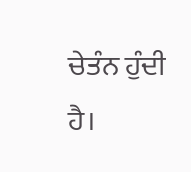ਚੇਤੰਨ ਹੁੰਦੀ ਹੈ।